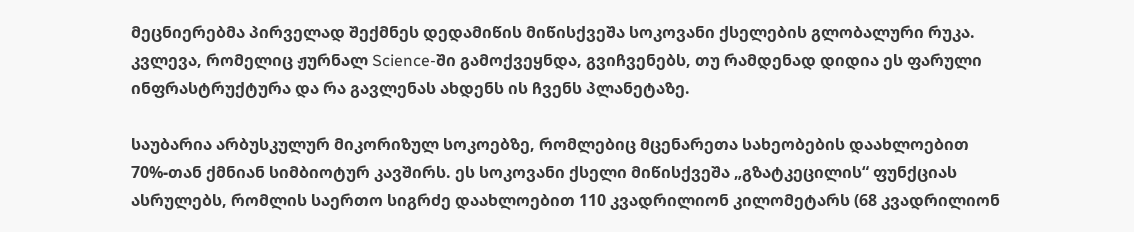მეცნიერებმა პირველად შექმნეს დედამიწის მიწისქვეშა სოკოვანი ქსელების გლობალური რუკა. კვლევა, რომელიც ჟურნალ Science-ში გამოქვეყნდა, გვიჩვენებს, თუ რამდენად დიდია ეს ფარული ინფრასტრუქტურა და რა გავლენას ახდენს ის ჩვენს პლანეტაზე.

საუბარია არბუსკულურ მიკორიზულ სოკოებზე, რომლებიც მცენარეთა სახეობების დაახლოებით 70%-თან ქმნიან სიმბიოტურ კავშირს. ეს სოკოვანი ქსელი მიწისქვეშა „გზატკეცილის“ ფუნქციას ასრულებს, რომლის საერთო სიგრძე დაახლოებით 110 კვადრილიონ კილომეტარს (68 კვადრილიონ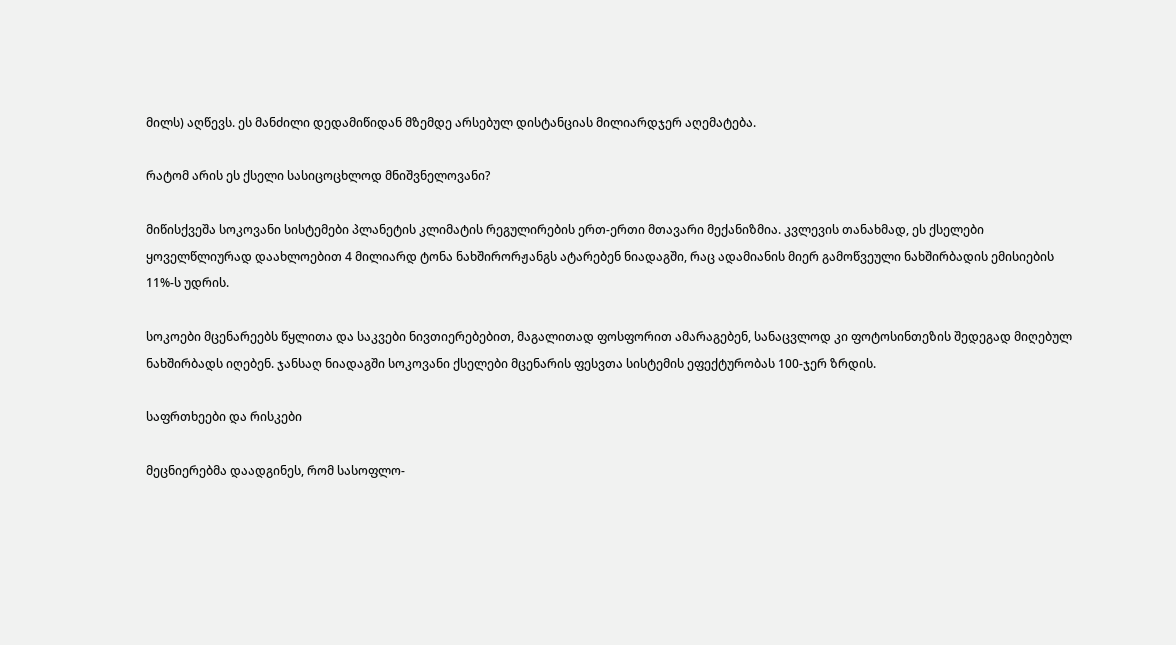მილს) აღწევს. ეს მანძილი დედამიწიდან მზემდე არსებულ დისტანციას მილიარდჯერ აღემატება.

რატომ არის ეს ქსელი სასიცოცხლოდ მნიშვნელოვანი?

მიწისქვეშა სოკოვანი სისტემები პლანეტის კლიმატის რეგულირების ერთ-ერთი მთავარი მექანიზმია. კვლევის თანახმად, ეს ქსელები ყოველწლიურად დაახლოებით 4 მილიარდ ტონა ნახშირორჟანგს ატარებენ ნიადაგში, რაც ადამიანის მიერ გამოწვეული ნახშირბადის ემისიების 11%-ს უდრის.

სოკოები მცენარეებს წყლითა და საკვები ნივთიერებებით, მაგალითად ფოსფორით ამარაგებენ, სანაცვლოდ კი ფოტოსინთეზის შედეგად მიღებულ ნახშირბადს იღებენ. ჯანსაღ ნიადაგში სოკოვანი ქსელები მცენარის ფესვთა სისტემის ეფექტურობას 100-ჯერ ზრდის.

საფრთხეები და რისკები

მეცნიერებმა დაადგინეს, რომ სასოფლო-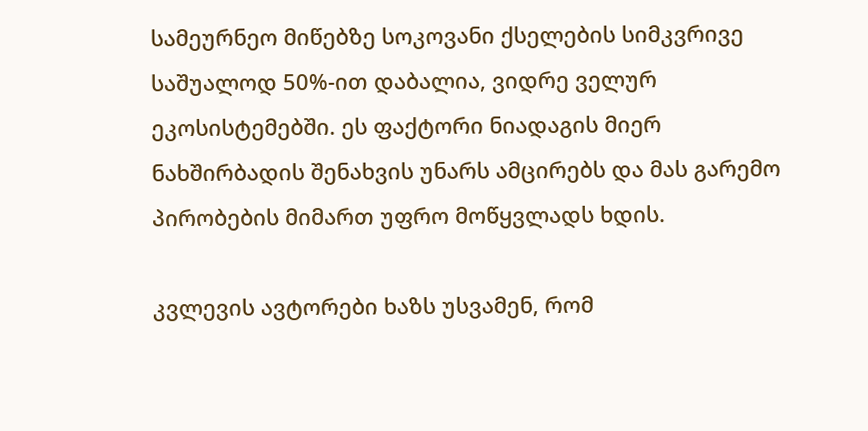სამეურნეო მიწებზე სოკოვანი ქსელების სიმკვრივე საშუალოდ 50%-ით დაბალია, ვიდრე ველურ ეკოსისტემებში. ეს ფაქტორი ნიადაგის მიერ ნახშირბადის შენახვის უნარს ამცირებს და მას გარემო პირობების მიმართ უფრო მოწყვლადს ხდის.

კვლევის ავტორები ხაზს უსვამენ, რომ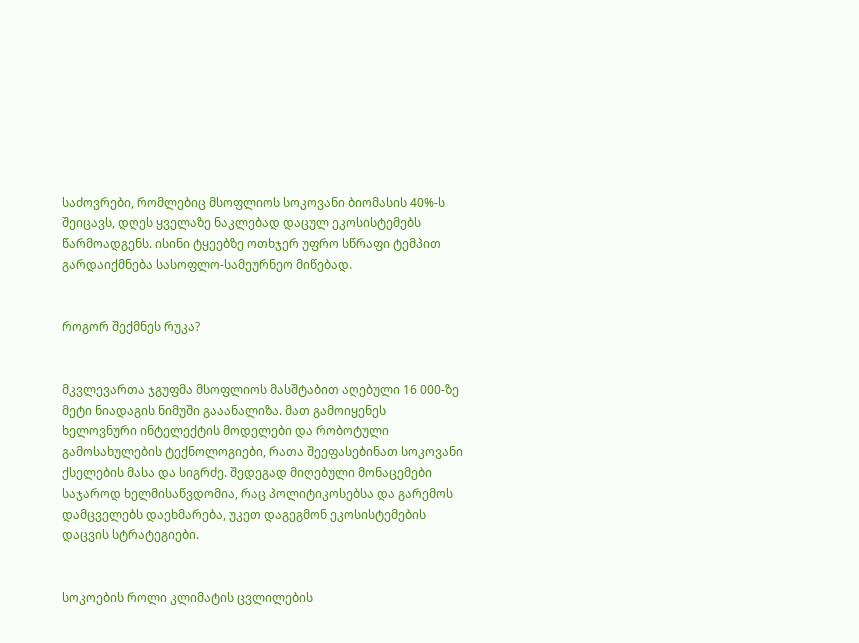საძოვრები, რომლებიც მსოფლიოს სოკოვანი ბიომასის 40%-ს შეიცავს, დღეს ყველაზე ნაკლებად დაცულ ეკოსისტემებს წარმოადგენს. ისინი ტყეებზე ოთხჯერ უფრო სწრაფი ტემპით გარდაიქმნება სასოფლო-სამეურნეო მიწებად.


როგორ შექმნეს რუკა?


მკვლევართა ჯგუფმა მსოფლიოს მასშტაბით აღებული 16 000-ზე მეტი ნიადაგის ნიმუში გააანალიზა. მათ გამოიყენეს ხელოვნური ინტელექტის მოდელები და რობოტული გამოსახულების ტექნოლოგიები, რათა შეეფასებინათ სოკოვანი ქსელების მასა და სიგრძე. შედეგად მიღებული მონაცემები საჯაროდ ხელმისაწვდომია, რაც პოლიტიკოსებსა და გარემოს დამცველებს დაეხმარება, უკეთ დაგეგმონ ეკოსისტემების დაცვის სტრატეგიები.


სოკოების როლი კლიმატის ცვლილების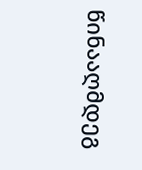წინააღმდეგ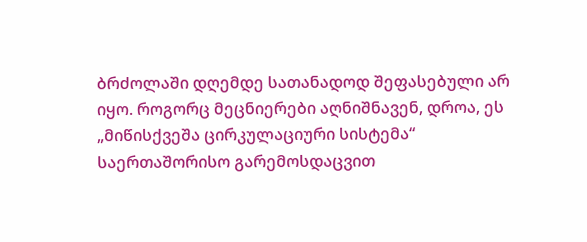ბრძოლაში დღემდე სათანადოდ შეფასებული არ იყო. როგორც მეცნიერები აღნიშნავენ, დროა, ეს „მიწისქვეშა ცირკულაციური სისტემა“ საერთაშორისო გარემოსდაცვით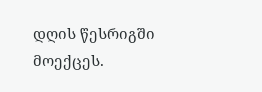დღის წესრიგში მოექცეს.